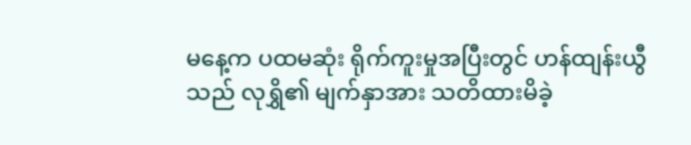မနေ့က ပထမဆုံး ရိုက်ကူးမှုအပြီးတွင် ဟန်ထျန်းယွီသည် လုရွှိ၏ မျက်နှာအား သတိထားမိခဲ့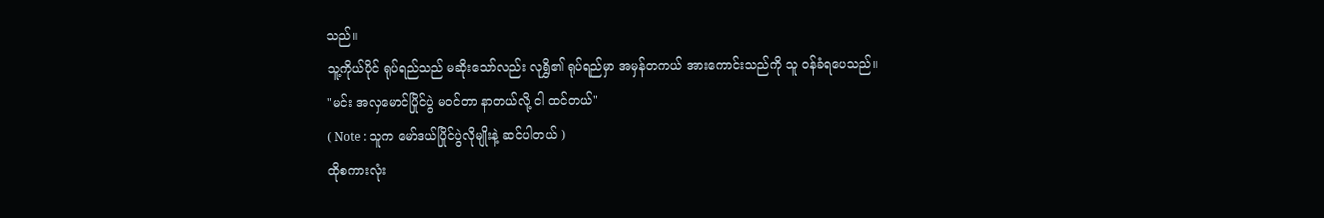သည်။
သူ့ကိုယ်ပိုင် ရုပ်ရည်သည် မဆိုးသော်လည်း လုရွှိ၏ ရုပ်ရည်မှာ အမှန်တကယ် အားကောင်းသည်ကို သူ ဝန်ခံရပေသည်။
"မင်း အလှမောင်ပြိုင်ပွဲ မဝင်တာ နာတယ်လို့ ငါ ထင်တယ်"
( Note : သူက မော်ဒယ်ပြိုင်ပွဲလိုမျိုးနဲ့ ဆင်ပါတယ် )
ထိုစကားလုံး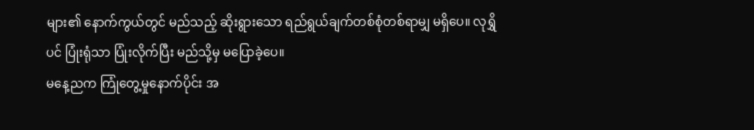များ၏ နောက်ကွယ်တွင် မည်သည့် ဆိုးရွားသော ရည်ရွယ်ချက်တစ်စုံတစ်ရာမျှ မရှိပေ။ လုရွှိပင် ပြုံးရုံသာ ပြုံးလိုက်ပြီး မည်သို့မှ မပြောခဲ့ပေ။
မနေ့ညက ကြုံတွေ့မှုနောက်ပိုင်း အ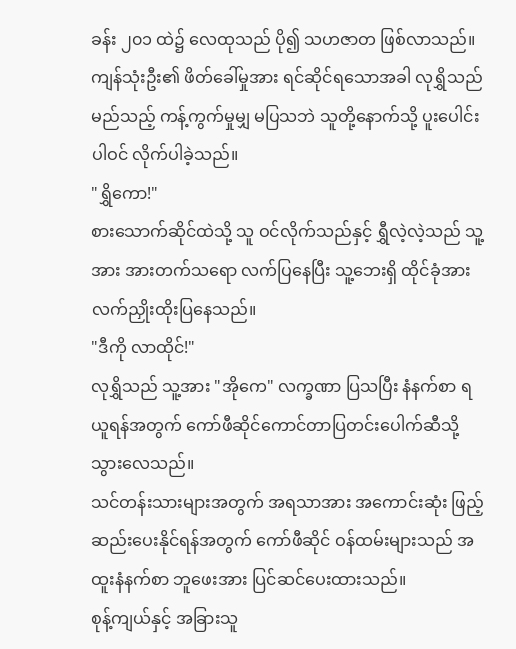ခန်း ၂၀၁ ထဲ၌ လေထုသည် ပို၍ သဟဇာတ ဖြစ်လာသည်။ ကျန်သုံးဦး၏ ဖိတ်ခေါ်မှုအား ရင်ဆိုင်ရသောအခါ လုရွှိသည် မည်သည့် ကန့်ကွက်မှုမျှ မပြသဘဲ သူတို့နောက်သို့ ပူးပေါင်းပါဝင် လိုက်ပါခဲ့သည်။
"ရွှိကော!"
စားသောက်ဆိုင်ထဲသို့ သူ ဝင်လိုက်သည်နှင့် ရွှီလဲ့လဲ့သည် သူ့အား အားတက်သရော လက်ပြနေပြီး သူ့ဘေးရှိ ထိုင်ခုံအား လက်ညှိုးထိုးပြနေသည်။
"ဒီကို လာထိုင်!"
လုရွှိသည် သူ့အား "အိုကေ" လက္ခဏာ ပြသပြီး နံနက်စာ ရယူရန်အတွက် ကော်ဖီဆိုင်ကောင်တာပြတင်းပေါက်ဆီသို့ သွားလေသည်။
သင်တန်းသားများအတွက် အရသာအား အကောင်းဆုံး ဖြည့်ဆည်းပေးနိုင်ရန်အတွက် ကော်ဖီဆိုင် ဝန်ထမ်းများသည် အထူးနံနက်စာ ဘူဖေးအား ပြင်ဆင်ပေးထားသည်။
စုန့်ကျယ်နှင့် အခြားသူ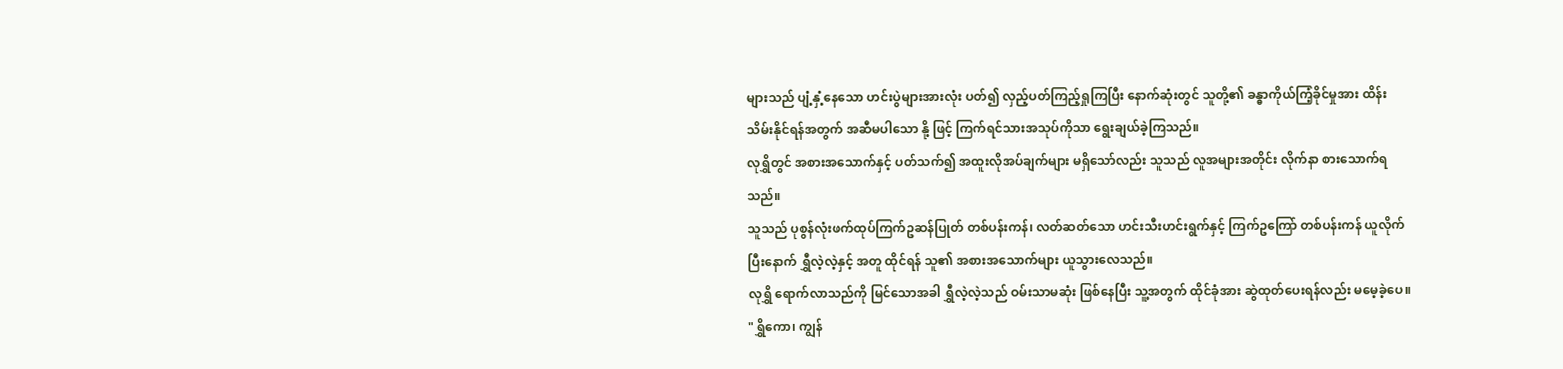များသည် ပျံ့နှံ့နေသော ဟင်းပွဲများအားလုံး ပတ်၍ လှည့်ပတ်ကြည့်ရှုကြပြီး နောက်ဆုံးတွင် သူတို့၏ ခန္ဓာကိုယ်ကြံ့ခိုင်မှုအား ထိန်းသိမ်းနိုင်ရန်အတွက် အဆီမပါသော နို့ ဖြင့် ကြက်ရင်သားအသုပ်ကိုသာ ရွေးချယ်ခဲ့ကြသည်။
လုရွှိတွင် အစားအသောက်နှင့် ပတ်သက်၍ အထူးလိုအပ်ချက်များ မရှိသော်လည်း သူသည် လူအများအတိုင်း လိုက်နာ စားသောက်ရသည်။
သူသည် ပုစွန်လုံးဖက်ထုပ်ကြက်ဥဆန်ပြုတ် တစ်ပန်းကန်၊ လတ်ဆတ်သော ဟင်းသီးဟင်းရွက်နှင့် ကြက်ဥကြော် တစ်ပန်းကန် ယူလိုက်ပြီးနောက် ရွှီလဲ့လဲ့နှင့် အတူ ထိုင်ရန် သူ၏ အစားအသောက်များ ယူသွားလေသည်။
လုရွှိ ရောက်လာသည်ကို မြင်သောအခါ ရွှီလဲ့လဲ့သည် ဝမ်းသာမဆုံး ဖြစ်နေပြီး သူ့အတွက် ထိုင်ခုံအား ဆွဲထုတ်ပေးရန်လည်း မမေ့ခဲ့ပေ။
"ရွှိကော၊ ကျွန်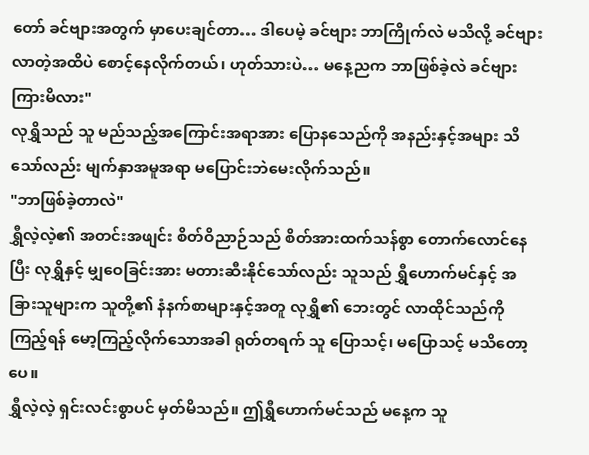တော် ခင်ဗျားအတွက် မှာပေးချင်တာ… ဒါပေမဲ့ ခင်ဗျား ဘာကြိုက်လဲ မသိလို့ ခင်ဗျား လာတဲ့အထိပဲ စောင့်နေလိုက်တယ်၊ ဟုတ်သားပဲ… မနေ့ညက ဘာဖြစ်ခဲ့လဲ ခင်ဗျား ကြားမိလား"
လုရွှိသည် သူ မည်သည့်အကြောင်းအရာအား ပြောနသေည်ကို အနည်းနှင့်အများ သိသော်လည်း မျက်နှာအမူအရာ မပြောင်းဘဲမေးလိုက်သည်။
"ဘာဖြစ်ခဲ့တာလဲ"
ရွှီလဲ့လဲ့၏ အတင်းအဖျင်း စိတ်ဝိညာဉ်သည် စိတ်အားထက်သန်စွာ တောက်လောင်နေပြီး လုရွှိနှင့် မျှဝေခြင်းအား မတားဆီးနိုင်သော်လည်း သူသည် ရွှီဟောက်မင်နှင့် အခြားသူများက သူတို့၏ နံနက်စာများနှင့်အတူ လုရွှိ၏ ဘေးတွင် လာထိုင်သည်ကို ကြည့်ရန် မော့ကြည့်လိုက်သောအခါ ရုတ်တရက် သူ ပြောသင့်၊ မပြောသင့် မသိတော့ပေ။
ရွှီလဲ့လဲ့ ရှင်းလင်းစွာပင် မှတ်မိသည်။ ဤရွှီဟောက်မင်သည် မနေ့က သူ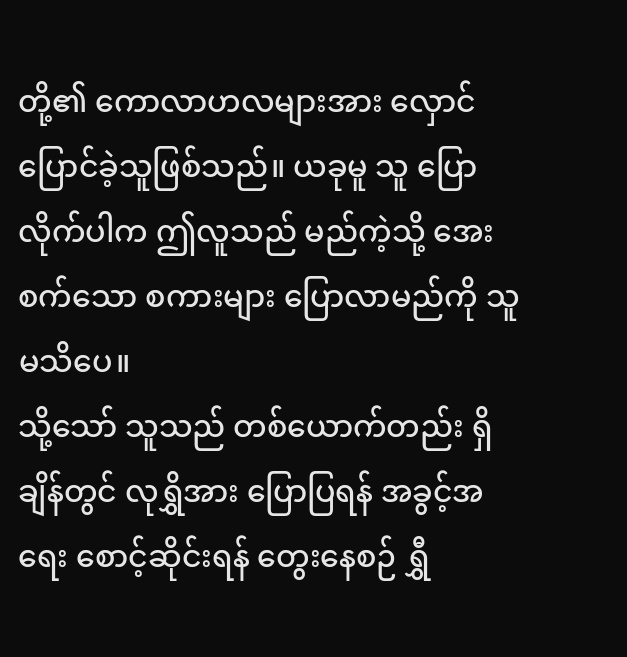တို့၏ ကောလာဟလများအား လှောင်ပြောင်ခဲ့သူဖြစ်သည်။ ယခုမူ သူ ပြောလိုက်ပါက ဤလူသည် မည်ကဲ့သို့ အေးစက်သော စကားများ ပြောလာမည်ကို သူ မသိပေ။
သို့သော် သူသည် တစ်ယောက်တည်း ရှိချိန်တွင် လုရွှိအား ပြောပြရန် အခွင့်အရေး စောင့်ဆိုင်းရန် တွေးနေစဉ် ရွှီ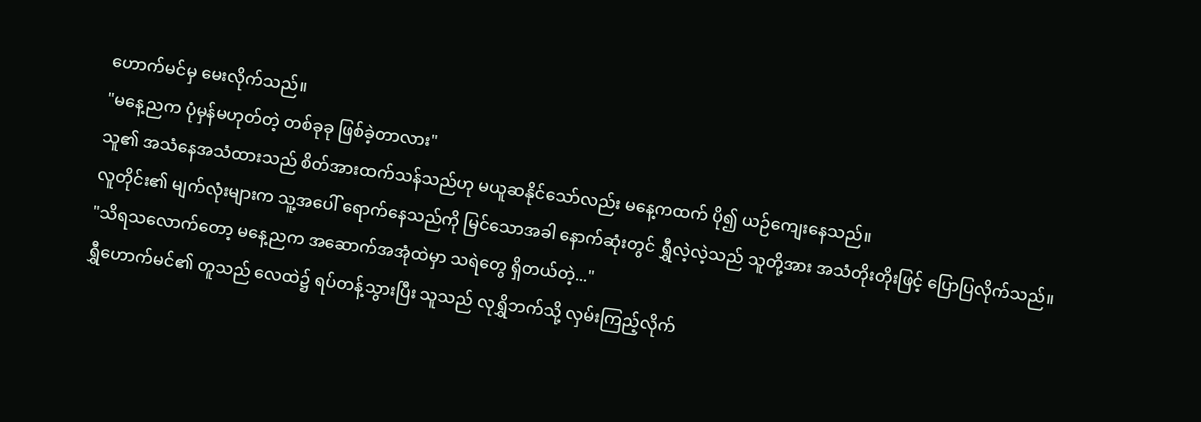ဟောက်မင်မှ မေးလိုက်သည်။
"မနေ့ညက ပုံမှန်မဟုတ်တဲ့ တစ်ခုခု ဖြစ်ခဲ့တာလား"
သူ၏ အသံနေအသံထားသည် စိတ်အားထက်သန်သည်ဟု မယူဆနိုင်သော်လည်း မနေ့ကထက် ပို၍ ယဉ်ကျေးနေသည်။
လူတိုင်း၏ မျက်လုံးများက သူ့အပေါ် ရောက်နေသည်ကို မြင်သောအခါ နောက်ဆုံးတွင် ရွှီလဲ့လဲ့သည် သူတို့အား အသံတိုးတိုးဖြင့် ပြောပြလိုက်သည်။
"သိရသလောက်တော့ မနေ့ညက အဆောက်အအုံထဲမှာ သရဲတွေ ရှိတယ်တဲ့..."
ရွှီဟောက်မင်၏ တူသည် လေထဲ၌ ရပ်တန့်သွားပြီး သူသည် လုရွှိဘက်သို့ လှမ်းကြည့်လိုက်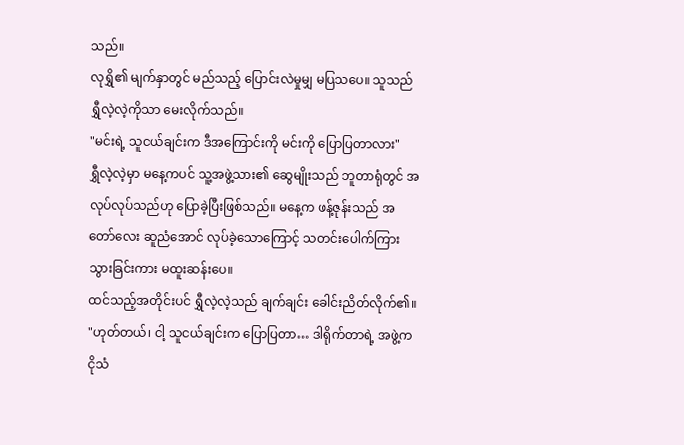သည်။
လုရွှိ၏ မျက်နှာတွင် မည်သည့် ပြောင်းလဲမှုမျှ မပြသပေ။ သူသည် ရွှီလဲ့လဲ့ကိုသာ မေးလိုက်သည်။
"မင်းရဲ့ သူငယ်ချင်းက ဒီအကြောင်းကို မင်းကို ပြောပြတာလား"
ရွှီလဲ့လဲ့မှာ မနေ့ကပင် သူ့အဖွဲ့သား၏ ဆွေမျိုးသည် ဘူတာရုံတွင် အလုပ်လုပ်သည်ဟု ပြောခဲ့ပြီးဖြစ်သည်။ မနေ့က ဖန့်ဇုန်းသည် အတော်လေး ဆူညံအောင် လုပ်ခဲ့သောကြောင့် သတင်းပေါက်ကြားသွားခြင်းကား မထူးဆန်းပေ။
ထင်သည့်အတိုင်းပင် ရွှီလဲ့လဲ့သည် ချက်ချင်း ခေါင်းညိတ်လိုက်၏။
"ဟုတ်တယ်၊ ငါ့ သူငယ်ချင်းက ပြောပြတာ… ဒါရိုက်တာရဲ့ အဖွဲ့က ငိုသံ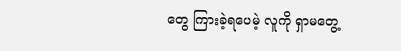တွေ ကြားခဲ့ရပေမဲ့ လူကို ရှာမတွေ့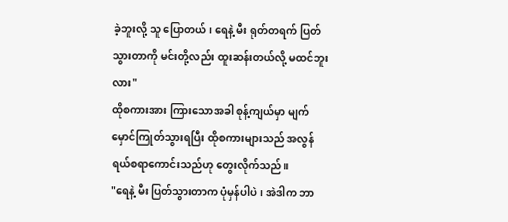ခဲ့ဘူးလို့ သူ ပြောတယ်၊ ရေနဲ့ မီး ရုတ်တရက် ပြတ်သွားတာကို မင်းတို့လည်း ထူးဆန်းတယ်လို့ မထင်ဘူးလား"
ထိုစကားအား ကြားသောအခါ စုန့်ကျယ်မှာ မျက်မှောင်ကြုတ်သွားရပြီး ထိုစကားများသည် အလွန် ရယ်စရာကောင်းသည်ဟု တွေးလိုက်သည်။
"ရေနဲ့ မီး ပြတ်သွားတာက ပုံမှန်ပါပဲ၊ အဲဒါက ဘာ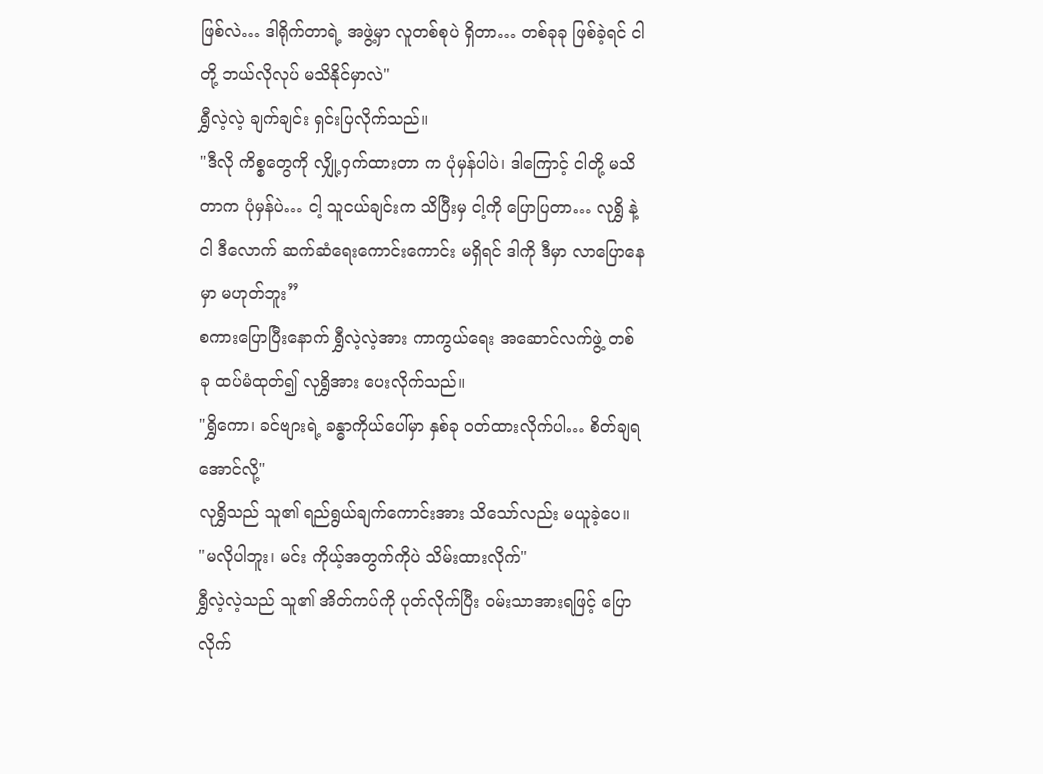ဖြစ်လဲ… ဒါရိုက်တာရဲ့ အဖွဲ့မှာ လူတစ်စုပဲ ရှိတာ… တစ်ခုခု ဖြစ်ခဲ့ရင် ငါတို့ ဘယ်လိုလုပ် မသိနိုင်မှာလဲ"
ရွှီလဲ့လဲ့ ချက်ချင်း ရှင်းပြလိုက်သည်။
"ဒီလို ကိစ္စတွေကို လျှို့ဝှက်ထားတာ က ပုံမှန်ပါပဲ၊ ဒါကြောင့် ငါတို့ မသိတာက ပုံမှန်ပဲ… ငါ့ သူငယ်ချင်းက သိပြီးမှ ငါ့ကို ပြောပြတာ… လုရွှိ နဲ့ ငါ ဒီလောက် ဆက်ဆံရေးကောင်းကောင်း မရှိရင် ဒါကို ဒီမှာ လာပြောနေမှာ မဟုတ်ဘူး”
စကားပြောပြီးနောက် ရွှီလဲ့လဲ့အား ကာကွယ်ရေး အဆောင်လက်ဖွဲ့ တစ်ခု ထပ်မံထုတ်၍ လုရွှိအား ပေးလိုက်သည်။
"ရွှိကော၊ ခင်ဗျားရဲ့ ခန္ဓာကိုယ်ပေါ်မှာ နှစ်ခု ဝတ်ထားလိုက်ပါ… စိတ်ချရအောင်လို့"
လုရွှိသည် သူ၏ ရည်ရွယ်ချက်ကောင်းအား သိသော်လည်း မယူခဲ့ပေ။
"မလိုပါဘူး၊ မင်း ကိုယ့်အတွက်ကိုပဲ သိမ်းထားလိုက်"
ရွှီလဲ့လဲ့သည် သူ၏ အိတ်ကပ်ကို ပုတ်လိုက်ပြီး ဝမ်းသာအားရဖြင့် ပြောလိုက်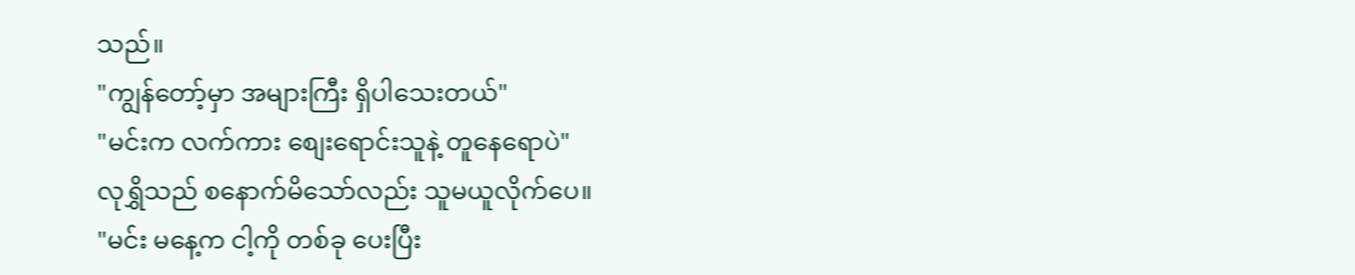သည်။
"ကျွန်တော့်မှာ အများကြီး ရှိပါသေးတယ်"
"မင်းက လက်ကား စျေးရောင်းသူနဲ့ တူနေရောပဲ"
လုရွှိသည် စနောက်မိသော်လည်း သူမယူလိုက်ပေ။
"မင်း မနေ့က ငါ့ကို တစ်ခု ပေးပြီး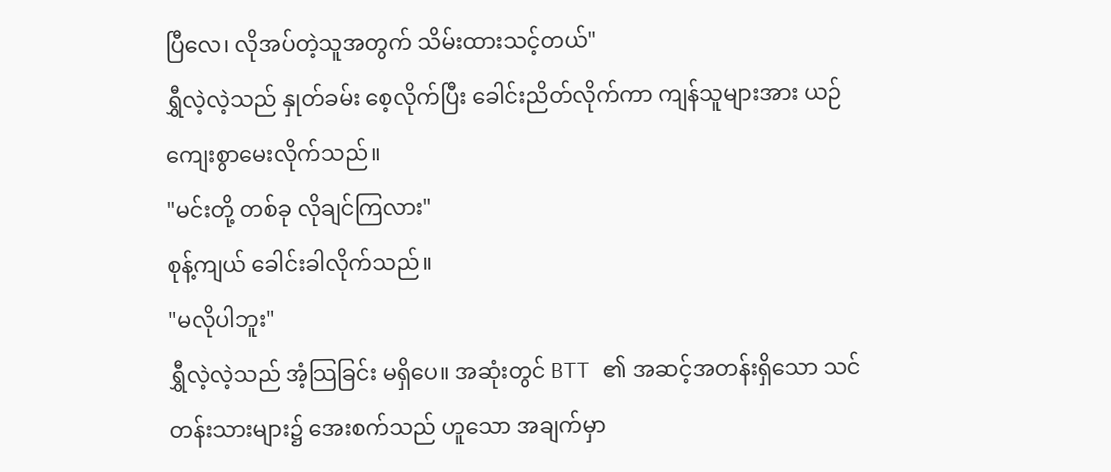ပြီလေ၊ လိုအပ်တဲ့သူအတွက် သိမ်းထားသင့်တယ်"
ရွှီလဲ့လဲ့သည် နှုတ်ခမ်း စေ့လိုက်ပြီး ခေါင်းညိတ်လိုက်ကာ ကျန်သူများအား ယဉ်ကျေးစွာမေးလိုက်သည်။
"မင်းတို့ တစ်ခု လိုချင်ကြလား"
စုန့်ကျယ် ခေါင်းခါလိုက်သည်။
"မလိုပါဘူး"
ရွှီလဲ့လဲ့သည် အံ့သြခြင်း မရှိပေ။ အဆုံးတွင် BTT ၏ အဆင့်အတန်းရှိသော သင်တန်းသားများ၌ အေးစက်သည် ဟူသော အချက်မှာ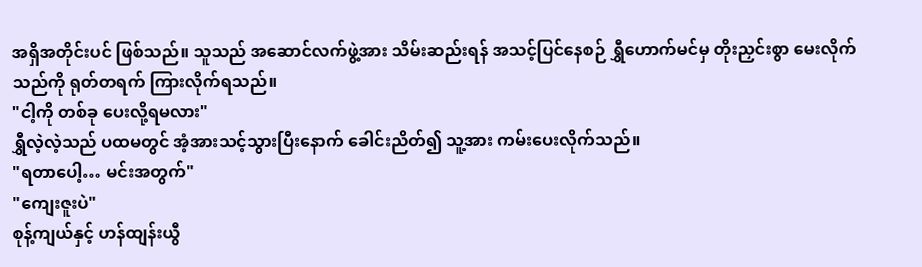အရှိအတိုင်းပင် ဖြစ်သည်။ သူသည် အဆောင်လက်ဖွဲ့အား သိမ်းဆည်းရန် အသင့်ပြင်နေစဉ် ရွှီဟောက်မင်မှ တိုးညှင်းစွာ မေးလိုက်သည်ကို ရုတ်တရက် ကြားလိုက်ရသည်။
"ငါ့ကို တစ်ခု ပေးလို့ရမလား"
ရွှီလဲ့လဲ့သည် ပထမတွင် အံ့အားသင့်သွားပြီးနောက် ခေါင်းညိတ်၍ သူ့အား ကမ်းပေးလိုက်သည်။
"ရတာပေါ့… မင်းအတွက်"
"ကျေးဇူးပဲ"
စုန့်ကျယ်နှင့် ဟန်ထျန်းယွီ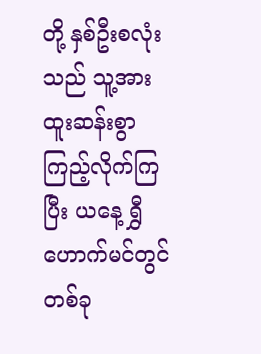တို့ နှစ်ဦးစလုံးသည် သူ့အား ထူးဆန်းစွာ ကြည့်လိုက်ကြပြီး ယနေ့ ရွှီဟောက်မင်တွင် တစ်ခု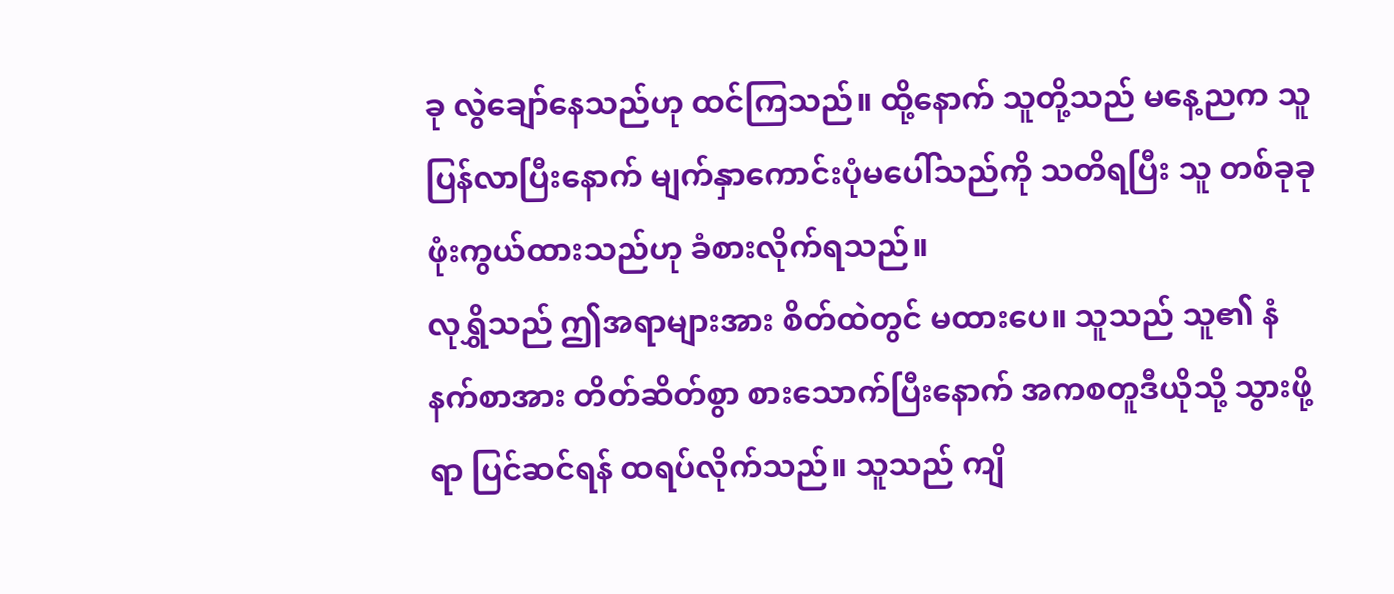ခု လွဲချော်နေသည်ဟု ထင်ကြသည်။ ထို့နောက် သူတို့သည် မနေ့ညက သူ ပြန်လာပြီးနောက် မျက်နှာကောင်းပုံမပေါ်သည်ကို သတိရပြီး သူ တစ်ခုခု ဖုံးကွယ်ထားသည်ဟု ခံစားလိုက်ရသည်။
လုရွှိသည် ဤအရာများအား စိတ်ထဲတွင် မထားပေ။ သူသည် သူ၏ နံနက်စာအား တိတ်ဆိတ်စွာ စားသောက်ပြီးနောက် အကစတူဒီယိုသို့ သွားဖို့ရာ ပြင်ဆင်ရန် ထရပ်လိုက်သည်။ သူသည် ကျိ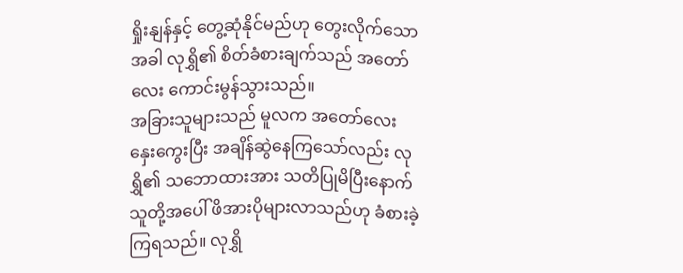ရှိုးနျန်နှင့် တွေ့ဆုံနိုင်မည်ဟု တွေးလိုက်သောအခါ လုရွှိ၏ စိတ်ခံစားချက်သည် အတော်လေး ကောင်းမွန်သွားသည်။
အခြားသူများသည် မူလက အတော်လေး နှေးကွေးပြီး အချိန်ဆွဲနေကြသော်လည်း လုရွှိ၏ သဘောထားအား သတိပြုမိပြီးနောက် သူတို့အပေါ် ဖိအားပိုများလာသည်ဟု ခံစားခဲ့ကြရသည်။ လုရွှိ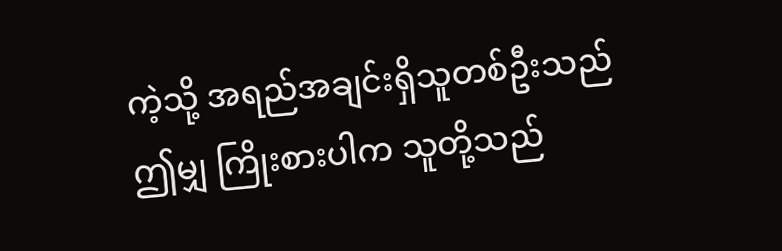ကဲ့သို့ အရည်အချင်းရှိသူတစ်ဦးသည် ဤမျှ ကြိုးစားပါက သူတို့သည်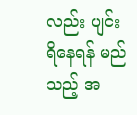လည်း ပျင်းရိနေရန် မည်သည့် အ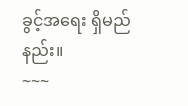ခွင့်အရေး ရှိမည်နည်း။
~~~